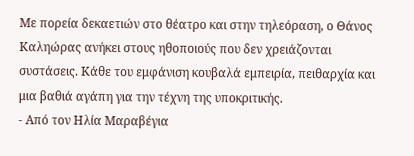Με πορεία δεκαετιών στο θέατρο και στην τηλεόραση, ο Θάνος Καληώρας ανήκει στους ηθοποιούς που δεν χρειάζονται συστάσεις. Κάθε του εμφάνιση κουβαλά εμπειρία, πειθαρχία και μια βαθιά αγάπη για την τέχνη της υποκριτικής.
- Από τον Ηλία Μαραβέγια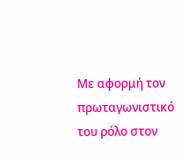Με αφορμή τον πρωταγωνιστικό του ρόλο στον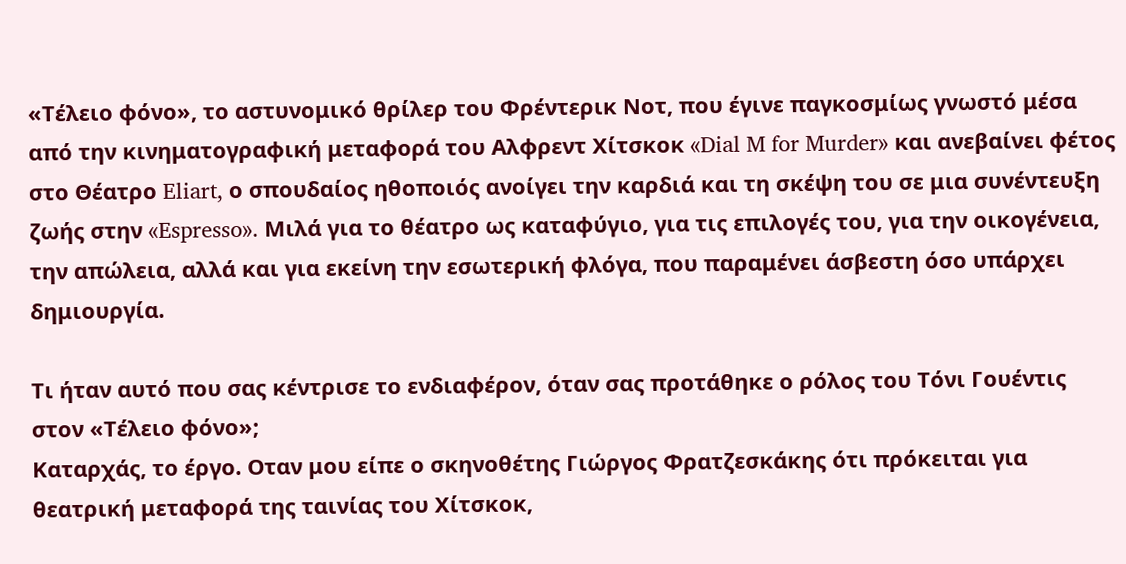«Τέλειο φόνο», το αστυνομικό θρίλερ του Φρέντερικ Νοτ, που έγινε παγκοσμίως γνωστό μέσα από την κινηματογραφική μεταφορά του Αλφρεντ Χίτσκοκ «Dial M for Murder» και ανεβαίνει φέτος στο Θέατρο Eliart, ο σπουδαίος ηθοποιός ανοίγει την καρδιά και τη σκέψη του σε μια συνέντευξη ζωής στην «Espresso». Μιλά για το θέατρο ως καταφύγιο, για τις επιλογές του, για την οικογένεια, την απώλεια, αλλά και για εκείνη την εσωτερική φλόγα, που παραμένει άσβεστη όσο υπάρχει δημιουργία.

Τι ήταν αυτό που σας κέντρισε το ενδιαφέρον, όταν σας προτάθηκε ο ρόλος του Τόνι Γουέντις στον «Τέλειο φόνο»;
Καταρχάς, το έργο. Οταν μου είπε ο σκηνοθέτης Γιώργος Φρατζεσκάκης ότι πρόκειται για θεατρική μεταφορά της ταινίας του Χίτσκοκ,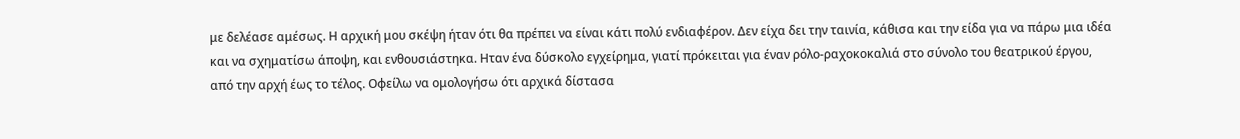με δελέασε αμέσως. Η αρχική μου σκέψη ήταν ότι θα πρέπει να είναι κάτι πολύ ενδιαφέρον. Δεν είχα δει την ταινία, κάθισα και την είδα για να πάρω μια ιδέα και να σχηματίσω άποψη, και ενθουσιάστηκα. Ηταν ένα δύσκολο εγχείρημα, γιατί πρόκειται για έναν ρόλο-ραχοκοκαλιά στο σύνολο του θεατρικού έργου, από την αρχή έως το τέλος. Οφείλω να ομολογήσω ότι αρχικά δίστασα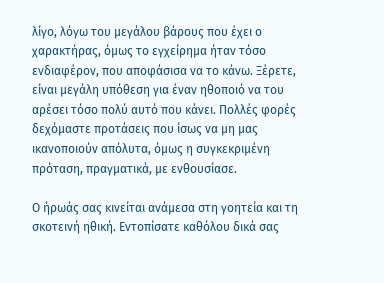λίγο, λόγω του μεγάλου βάρους που έχει ο χαρακτήρας, όμως το εγχείρημα ήταν τόσο ενδιαφέρον, που αποφάσισα να το κάνω. Ξέρετε, είναι μεγάλη υπόθεση για έναν ηθοποιό να του αρέσει τόσο πολύ αυτό που κάνει. Πολλές φορές δεχόμαστε προτάσεις που ίσως να μη μας ικανοποιούν απόλυτα, όμως η συγκεκριμένη πρόταση, πραγματικά, με ενθουσίασε.

Ο ήρωάς σας κινείται ανάμεσα στη γοητεία και τη σκοτεινή ηθική. Εντοπίσατε καθόλου δικά σας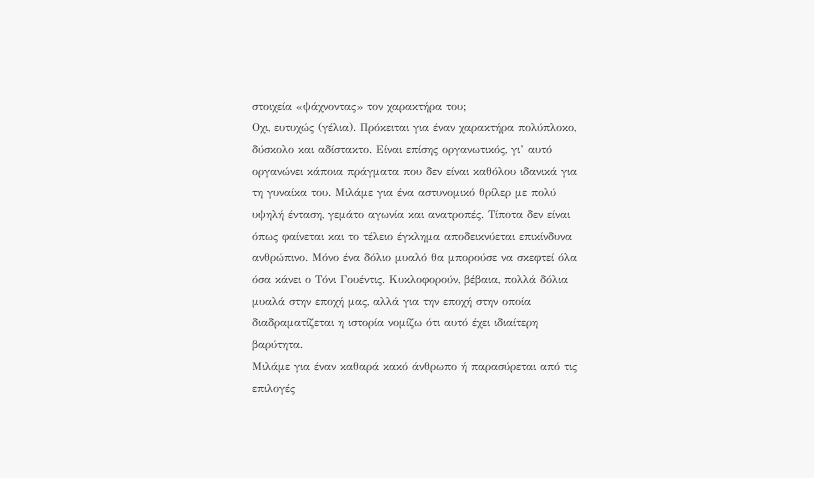στοιχεία «ψάχνοντας» τον χαρακτήρα του;
Οχι, ευτυχώς (γέλια). Πρόκειται για έναν χαρακτήρα πολύπλοκο, δύσκολο και αδίστακτο. Είναι επίσης οργανωτικός, γι’ αυτό οργανώνει κάποια πράγματα που δεν είναι καθόλου ιδανικά για τη γυναίκα του. Μιλάμε για ένα αστυνομικό θρίλερ με πολύ υψηλή ένταση, γεμάτο αγωνία και ανατροπές. Τίποτα δεν είναι όπως φαίνεται και το τέλειο έγκλημα αποδεικνύεται επικίνδυνα ανθρώπινο. Μόνο ένα δόλιο μυαλό θα μπορούσε να σκεφτεί όλα όσα κάνει ο Τόνι Γουέντις. Κυκλοφορούν, βέβαια, πολλά δόλια μυαλά στην εποχή μας, αλλά για την εποχή στην οποία διαδραματίζεται η ιστορία νομίζω ότι αυτό έχει ιδιαίτερη βαρύτητα.
Μιλάμε για έναν καθαρά κακό άνθρωπο ή παρασύρεται από τις επιλογές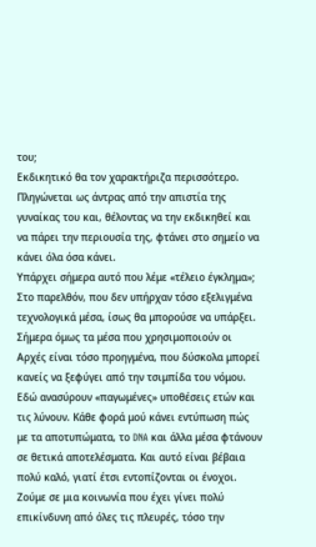του;
Εκδικητικό θα τον χαρακτήριζα περισσότερο. Πληγώνεται ως άντρας από την απιστία της γυναίκας του και, θέλοντας να την εκδικηθεί και να πάρει την περιουσία της, φτάνει στο σημείο να κάνει όλα όσα κάνει.
Υπάρχει σήμερα αυτό που λέμε «τέλειο έγκλημα»;
Στο παρελθόν, που δεν υπήρχαν τόσο εξελιγμένα τεχνολογικά μέσα, ίσως θα μπορούσε να υπάρξει. Σήμερα όμως τα μέσα που χρησιμοποιούν οι Αρχές είναι τόσο προηγμένα, που δύσκολα μπορεί κανείς να ξεφύγει από την τσιμπίδα του νόμου. Εδώ ανασύρουν «παγωμένες» υποθέσεις ετών και τις λύνουν. Κάθε φορά μού κάνει εντύπωση πώς με τα αποτυπώματα, το DNA και άλλα μέσα φτάνουν σε θετικά αποτελέσματα. Και αυτό είναι βέβαια πολύ καλό, γιατί έτσι εντοπίζονται οι ένοχοι. Ζούμε σε μια κοινωνία που έχει γίνει πολύ επικίνδυνη από όλες τις πλευρές, τόσο την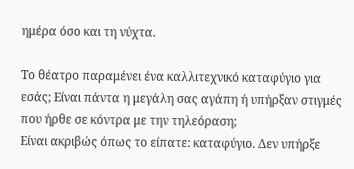ημέρα όσο και τη νύχτα.

Το θέατρο παραμένει ένα καλλιτεχνικό καταφύγιο για εσάς; Είναι πάντα η μεγάλη σας αγάπη ή υπήρξαν στιγμές που ήρθε σε κόντρα με την τηλεόραση;
Είναι ακριβώς όπως το είπατε: καταφύγιο. Δεν υπήρξε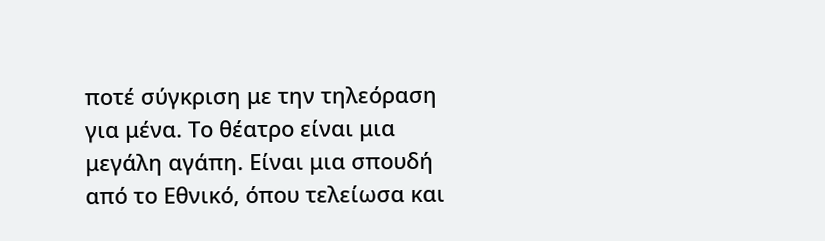ποτέ σύγκριση με την τηλεόραση για μένα. Το θέατρο είναι μια μεγάλη αγάπη. Είναι μια σπουδή από το Εθνικό, όπου τελείωσα και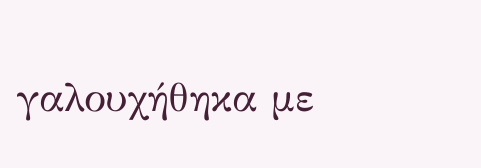γαλουχήθηκα με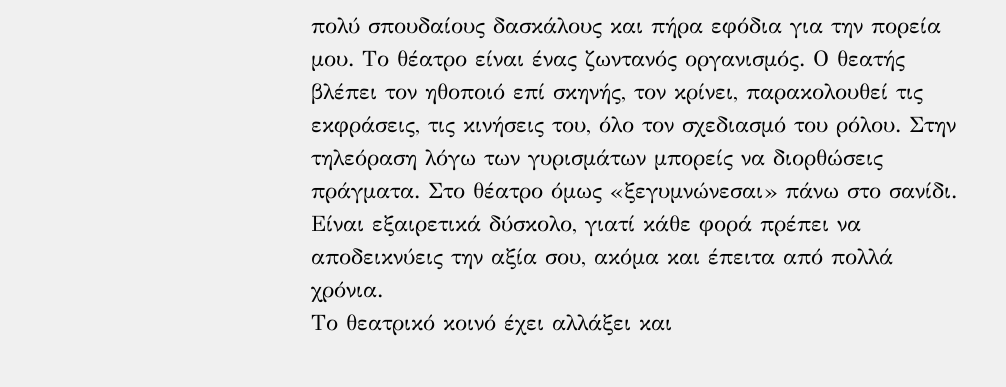πολύ σπουδαίους δασκάλους και πήρα εφόδια για την πορεία μου. Το θέατρο είναι ένας ζωντανός οργανισμός. Ο θεατής βλέπει τον ηθοποιό επί σκηνής, τον κρίνει, παρακολουθεί τις εκφράσεις, τις κινήσεις του, όλο τον σχεδιασμό του ρόλου. Στην τηλεόραση λόγω των γυρισμάτων μπορείς να διορθώσεις πράγματα. Στο θέατρο όμως «ξεγυμνώνεσαι» πάνω στο σανίδι. Είναι εξαιρετικά δύσκολο, γιατί κάθε φορά πρέπει να αποδεικνύεις την αξία σου, ακόμα και έπειτα από πολλά χρόνια.
Το θεατρικό κοινό έχει αλλάξει και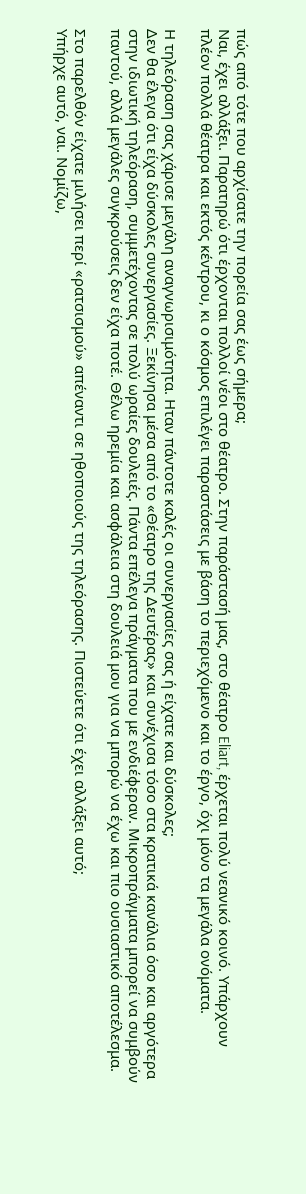πώς από τότε που αρχίσατε την πορεία σας έως σήμερα;
Ναι, έχει αλλάξει. Παρατηρώ ότι έρχονται πολλοί νέοι στο θέατρο. Στην παράστασή μας, στο θέατρο Eliart, έρχεται πολύ νεανικό κοινό. Υπάρχουν πλέον πολλά θέατρα και εκτός κέντρου, κι ο κόσμος επιλέγει παραστάσεις με βάση το περιεχόμενο και το έργο, όχι μόνο τα μεγάλα ονόματα.

Η τηλεόραση σας χάρισε μεγάλη αναγνωρισιμότητα. Ηταν πάντοτε καλές οι συνεργασίες σας ή είχατε και δύσκολες;
Δεν θα έλεγα ότι είχα δύσκολες συνεργασίες. Ξεκίνησα μέσα από το «Θέατρο της Δευτέρας» και συνέχισα τόσο στα κρατικά κανάλια όσο και αργότερα στην ιδιωτική τηλεόραση, συμμετέχοντας σε πολύ ωραίες δουλειές. Πάντα επέλεγα πράγματα που με ενδιέφεραν. Μικροπράγματα μπορεί να συμβούν παντού, αλλά μεγάλες συγκρούσεις δεν είχα ποτέ. Θέλω ηρεμία και ασφάλεια στη δουλειά μου για να μπορώ να έχω και πιο ουσιαστικό αποτέλεσμα.

Στο παρελθόν είχατε μιλήσει περί «ρατσισμού» απέναντι σε ηθοποιούς της τηλεόρασης. Πιστεύετε ότι έχει αλλάξει αυτό;
Υπήρχε αυτό, ναι. Νομίζω,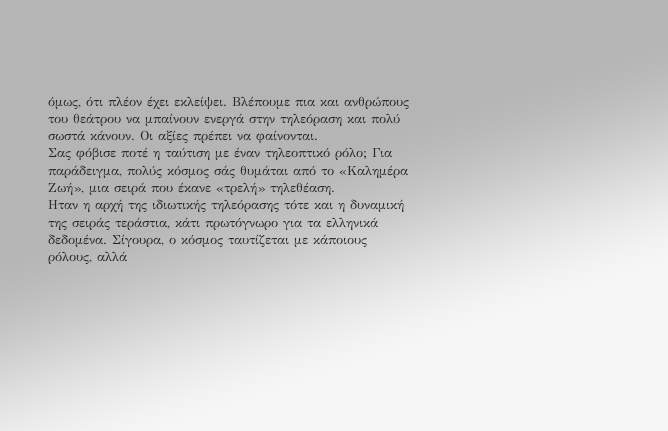όμως, ότι πλέον έχει εκλείψει. Βλέπουμε πια και ανθρώπους του θεάτρου να μπαίνουν ενεργά στην τηλεόραση και πολύ σωστά κάνουν. Οι αξίες πρέπει να φαίνονται.
Σας φόβισε ποτέ η ταύτιση με έναν τηλεοπτικό ρόλο; Για παράδειγμα, πολύς κόσμος σάς θυμάται από το «Καλημέρα Ζωή», μια σειρά που έκανε «τρελή» τηλεθέαση.
Ηταν η αρχή της ιδιωτικής τηλεόρασης τότε και η δυναμική της σειράς τεράστια, κάτι πρωτόγνωρο για τα ελληνικά δεδομένα. Σίγουρα, ο κόσμος ταυτίζεται με κάποιους ρόλους, αλλά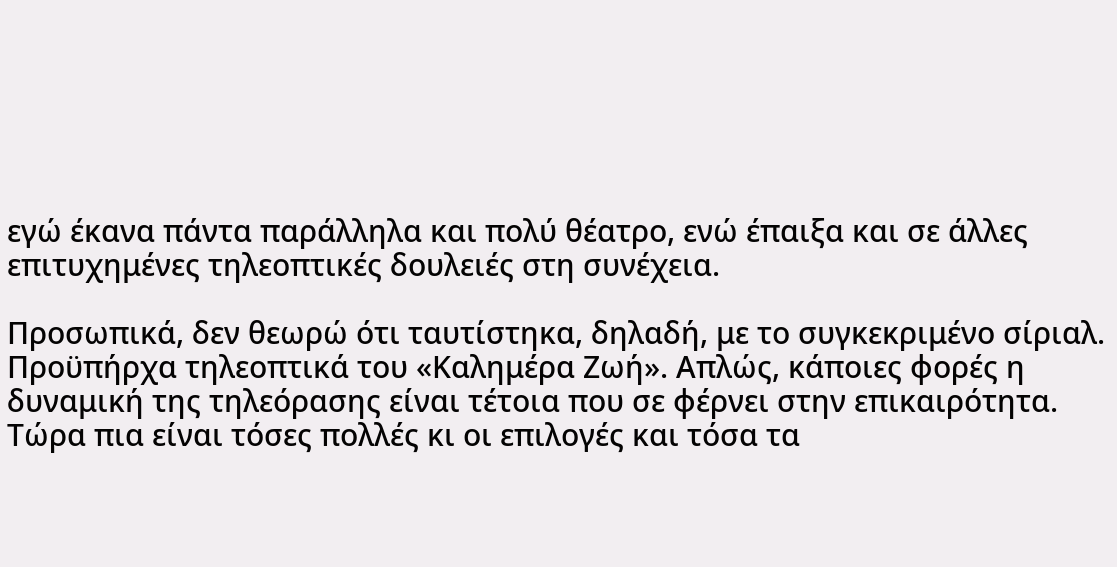εγώ έκανα πάντα παράλληλα και πολύ θέατρο, ενώ έπαιξα και σε άλλες επιτυχημένες τηλεοπτικές δουλειές στη συνέχεια.

Προσωπικά, δεν θεωρώ ότι ταυτίστηκα, δηλαδή, με το συγκεκριμένο σίριαλ. Προϋπήρχα τηλεοπτικά του «Καλημέρα Ζωή». Απλώς, κάποιες φορές η δυναμική της τηλεόρασης είναι τέτοια που σε φέρνει στην επικαιρότητα. Τώρα πια είναι τόσες πολλές κι οι επιλογές και τόσα τα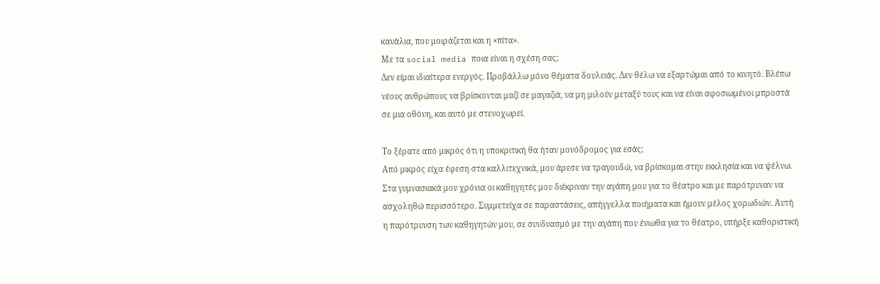κανάλια, που μοιράζεται και η «πίτα».
Με τα social media ποια είναι η σχέση σας;
Δεν είμαι ιδιαίτερα ενεργός. Προβάλλω μόνο θέματα δουλειάς. Δεν θέλω να εξαρτώμαι από το κινητό. Βλέπω νέους ανθρώπους να βρίσκονται μαζί σε μαγαζιά, να μη μιλούν μεταξύ τους και να είναι αφοσιωμένοι μπροστά σε μια οθόνη, και αυτό με στενοχωρεί.

Το ξέρατε από μικρός ότι η υποκριτική θα ήταν μονόδρομος για εσάς;
Από μικρός είχα έφεση στα καλλιτεχνικά, μου άρεσε να τραγουδώ, να βρίσκομαι στην εκκλησία και να ψέλνω. Στα γυμνασιακά μου χρόνια οι καθηγητές μου διέκριναν την αγάπη μου για το θέατρο και με παρότρυναν να ασχοληθώ περισσότερο. Συμμετείχα σε παραστάσεις, απήγγελλα ποιήματα και ήμουν μέλος χορωδιών. Αυτή η παρότρυνση των καθηγητών μου, σε συνδυασμό με την αγάπη που ένιωθα για το θέατρο, υπήρξε καθοριστική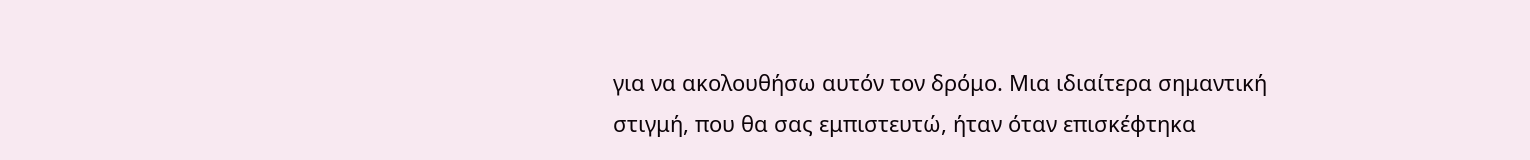για να ακολουθήσω αυτόν τον δρόμο. Μια ιδιαίτερα σημαντική στιγμή, που θα σας εμπιστευτώ, ήταν όταν επισκέφτηκα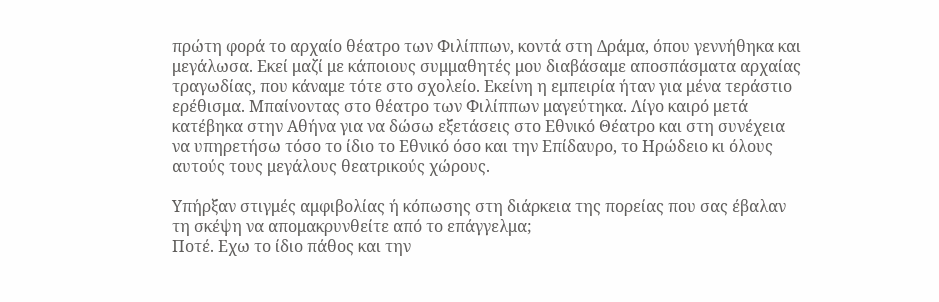πρώτη φορά το αρχαίο θέατρο των Φιλίππων, κοντά στη Δράμα, όπου γεννήθηκα και μεγάλωσα. Εκεί μαζί με κάποιους συμμαθητές μου διαβάσαμε αποσπάσματα αρχαίας τραγωδίας, που κάναμε τότε στο σχολείο. Εκείνη η εμπειρία ήταν για μένα τεράστιο ερέθισμα. Μπαίνοντας στο θέατρο των Φιλίππων μαγεύτηκα. Λίγο καιρό μετά κατέβηκα στην Αθήνα για να δώσω εξετάσεις στο Εθνικό Θέατρο και στη συνέχεια να υπηρετήσω τόσο το ίδιο το Εθνικό όσο και την Επίδαυρο, το Ηρώδειο κι όλους αυτούς τους μεγάλους θεατρικούς χώρους.

Υπήρξαν στιγμές αμφιβολίας ή κόπωσης στη διάρκεια της πορείας που σας έβαλαν τη σκέψη να απομακρυνθείτε από το επάγγελμα;
Ποτέ. Εχω το ίδιο πάθος και την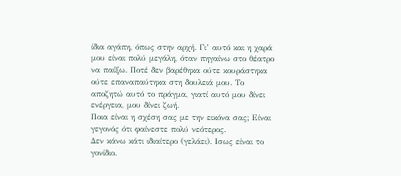ίδια αγάπη, όπως στην αρχή. Γι’ αυτό και η χαρά μου είναι πολύ μεγάλη, όταν πηγαίνω στο θέατρο να παίξω. Ποτέ δεν βαρέθηκα ούτε κουράστηκα ούτε επαναπαύτηκα στη δουλειά μου. Το αποζητώ αυτό το πράγμα, γιατί αυτό μου δίνει ενέργεια, μου δίνει ζωή.
Ποια είναι η σχέση σας με την εικόνα σας; Είναι γεγονός ότι φαίνεστε πολύ νεότερος.
Δεν κάνω κάτι ιδιαίτερο (γελάει). Ισως είναι το γονίδιο.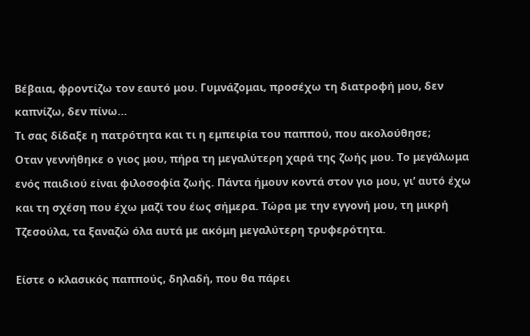Βέβαια, φροντίζω τον εαυτό μου. Γυμνάζομαι, προσέχω τη διατροφή μου, δεν καπνίζω, δεν πίνω…
Τι σας δίδαξε η πατρότητα και τι η εμπειρία του παππού, που ακολούθησε;
Οταν γεννήθηκε ο γιος μου, πήρα τη μεγαλύτερη χαρά της ζωής μου. Το μεγάλωμα ενός παιδιού είναι φιλοσοφία ζωής. Πάντα ήμουν κοντά στον γιο μου, γι’ αυτό έχω και τη σχέση που έχω μαζί του έως σήμερα. Τώρα με την εγγονή μου, τη μικρή Τζεσούλα, τα ξαναζώ όλα αυτά με ακόμη μεγαλύτερη τρυφερότητα.

Είστε ο κλασικός παππούς, δηλαδή, που θα πάρει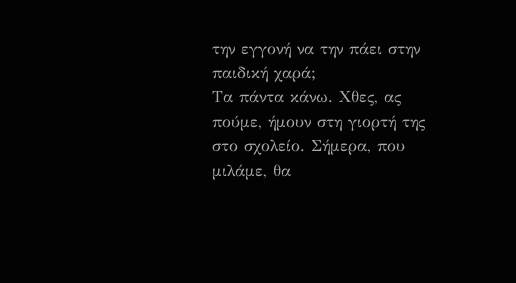την εγγονή να την πάει στην παιδική χαρά;
Τα πάντα κάνω. Χθες, ας πούμε, ήμουν στη γιορτή της στο σχολείο. Σήμερα, που μιλάμε, θα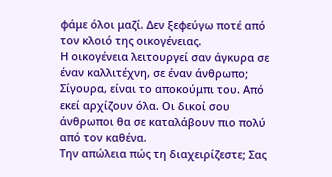φάμε όλοι μαζί. Δεν ξεφεύγω ποτέ από τον κλοιό της οικογένειας.
Η οικογένεια λειτουργεί σαν άγκυρα σε έναν καλλιτέχνη, σε έναν άνθρωπο;
Σίγουρα, είναι το αποκούμπι του. Από εκεί αρχίζουν όλα. Οι δικοί σου άνθρωποι θα σε καταλάβουν πιο πολύ από τον καθένα.
Την απώλεια πώς τη διαχειρίζεστε; Σας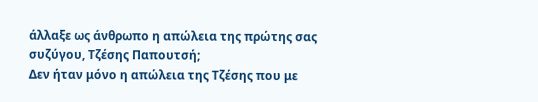άλλαξε ως άνθρωπο η απώλεια της πρώτης σας συζύγου, Τζέσης Παπουτσή;
Δεν ήταν μόνο η απώλεια της Τζέσης που με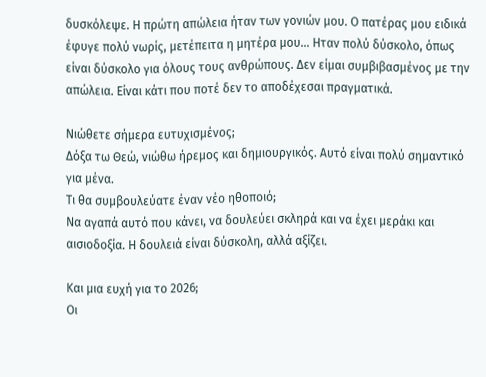δυσκόλεψε. Η πρώτη απώλεια ήταν των γονιών μου. Ο πατέρας μου ειδικά έφυγε πολύ νωρίς, μετέπειτα η μητέρα μου… Ηταν πολύ δύσκολο, όπως είναι δύσκολο για όλους τους ανθρώπους. Δεν είμαι συμβιβασμένος με την απώλεια. Είναι κάτι που ποτέ δεν το αποδέχεσαι πραγματικά.

Νιώθετε σήμερα ευτυχισμένος;
Δόξα τω Θεώ, νιώθω ήρεμος και δημιουργικός. Αυτό είναι πολύ σημαντικό για μένα.
Τι θα συμβουλεύατε έναν νέο ηθοποιό;
Να αγαπά αυτό που κάνει, να δουλεύει σκληρά και να έχει μεράκι και αισιοδοξία. Η δουλειά είναι δύσκολη, αλλά αξίζει.

Και μια ευχή για το 2026;
Οι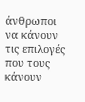άνθρωποι να κάνουν τις επιλογές που τους κάνουν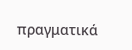πραγματικά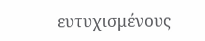ευτυχισμένους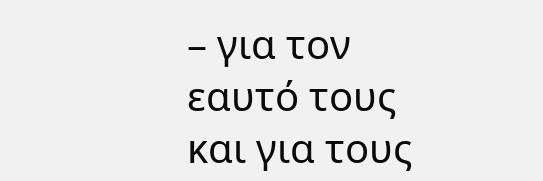– για τον εαυτό τους και για τους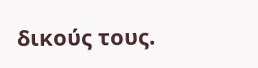δικούς τους.